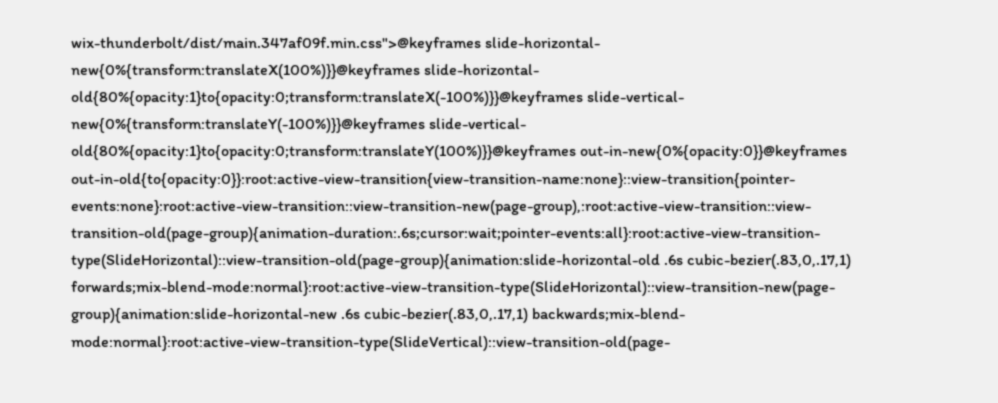wix-thunderbolt/dist/main.347af09f.min.css">@keyframes slide-horizontal-new{0%{transform:translateX(100%)}}@keyframes slide-horizontal-old{80%{opacity:1}to{opacity:0;transform:translateX(-100%)}}@keyframes slide-vertical-new{0%{transform:translateY(-100%)}}@keyframes slide-vertical-old{80%{opacity:1}to{opacity:0;transform:translateY(100%)}}@keyframes out-in-new{0%{opacity:0}}@keyframes out-in-old{to{opacity:0}}:root:active-view-transition{view-transition-name:none}::view-transition{pointer-events:none}:root:active-view-transition::view-transition-new(page-group),:root:active-view-transition::view-transition-old(page-group){animation-duration:.6s;cursor:wait;pointer-events:all}:root:active-view-transition-type(SlideHorizontal)::view-transition-old(page-group){animation:slide-horizontal-old .6s cubic-bezier(.83,0,.17,1) forwards;mix-blend-mode:normal}:root:active-view-transition-type(SlideHorizontal)::view-transition-new(page-group){animation:slide-horizontal-new .6s cubic-bezier(.83,0,.17,1) backwards;mix-blend-mode:normal}:root:active-view-transition-type(SlideVertical)::view-transition-old(page-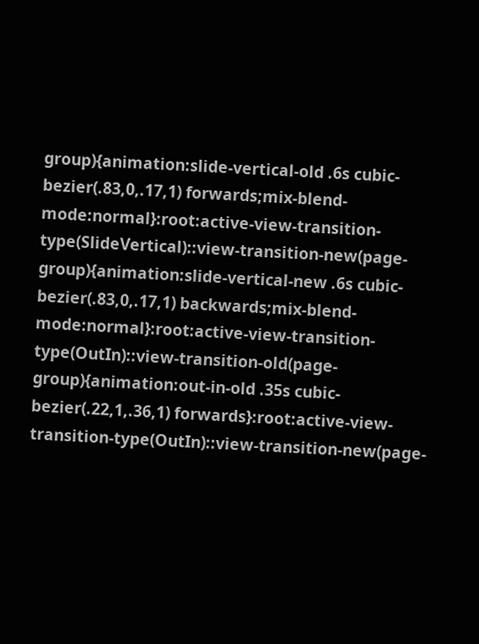group){animation:slide-vertical-old .6s cubic-bezier(.83,0,.17,1) forwards;mix-blend-mode:normal}:root:active-view-transition-type(SlideVertical)::view-transition-new(page-group){animation:slide-vertical-new .6s cubic-bezier(.83,0,.17,1) backwards;mix-blend-mode:normal}:root:active-view-transition-type(OutIn)::view-transition-old(page-group){animation:out-in-old .35s cubic-bezier(.22,1,.36,1) forwards}:root:active-view-transition-type(OutIn)::view-transition-new(page-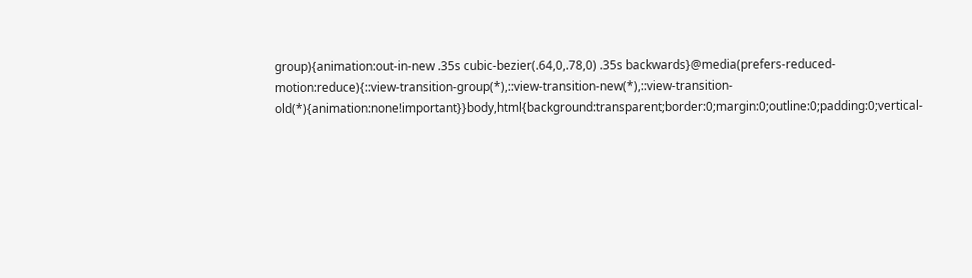group){animation:out-in-new .35s cubic-bezier(.64,0,.78,0) .35s backwards}@media(prefers-reduced-motion:reduce){::view-transition-group(*),::view-transition-new(*),::view-transition-old(*){animation:none!important}}body,html{background:transparent;border:0;margin:0;outline:0;padding:0;vertical-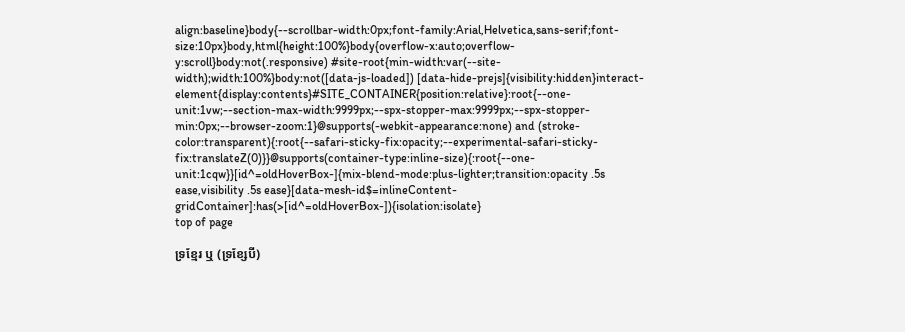align:baseline}body{--scrollbar-width:0px;font-family:Arial,Helvetica,sans-serif;font-size:10px}body,html{height:100%}body{overflow-x:auto;overflow-y:scroll}body:not(.responsive) #site-root{min-width:var(--site-width);width:100%}body:not([data-js-loaded]) [data-hide-prejs]{visibility:hidden}interact-element{display:contents}#SITE_CONTAINER{position:relative}:root{--one-unit:1vw;--section-max-width:9999px;--spx-stopper-max:9999px;--spx-stopper-min:0px;--browser-zoom:1}@supports(-webkit-appearance:none) and (stroke-color:transparent){:root{--safari-sticky-fix:opacity;--experimental-safari-sticky-fix:translateZ(0)}}@supports(container-type:inline-size){:root{--one-unit:1cqw}}[id^=oldHoverBox-]{mix-blend-mode:plus-lighter;transition:opacity .5s ease,visibility .5s ease}[data-mesh-id$=inlineContent-gridContainer]:has(>[id^=oldHoverBox-]){isolation:isolate}
top of page

ទ្រខ្មែរ ឬ (ទ្រខ្សែបី)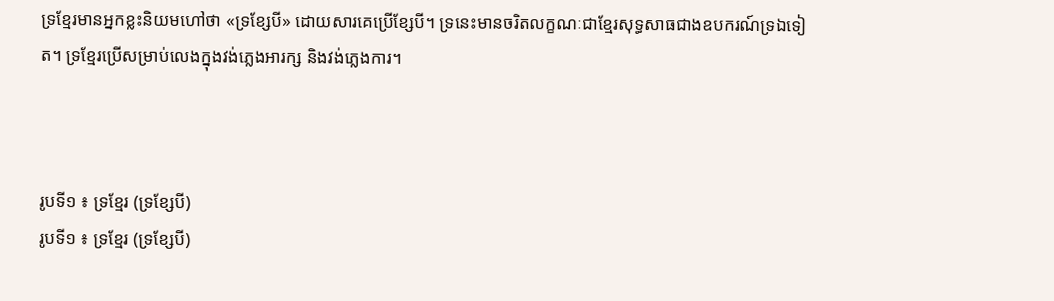ទ្រខ្មែរមានអ្នកខ្លះនិយមហៅថា «ទ្រខ្សែបី» ដោយសារគេប្រើខ្សែបី។ ទ្រនេះមានចរិតលក្ខណៈជាខ្មែរសុទ្ធសាធជាងឧបករណ៍ទ្រឯទៀត។ ទ្រខ្មែរប្រើសម្រាប់លេងក្នុងវង់ភ្លេងអារក្ស និងវង់ភ្លេងការ។



រូបទី១ ៖ ទ្រខ្មែរ (ទ្រខ្សែបី)
រូបទី១ ៖ ទ្រខ្មែរ (ទ្រខ្សែបី)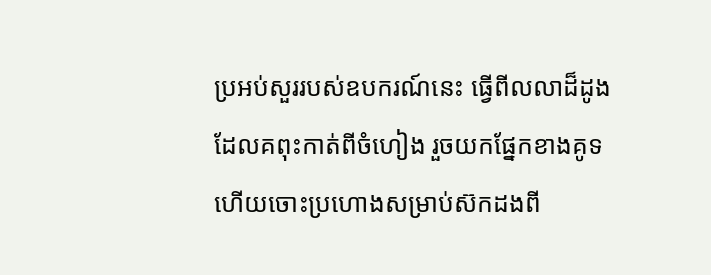ប្រអប់សួររបស់ឧបករណ៍នេះ ធ្វើពីលលាដ៏ដូងដែលគពុះកាត់ពីចំហៀង រួចយកផ្នែកខាងគូទ ហើយចោះប្រហោងសម្រាប់ស៊កដងពី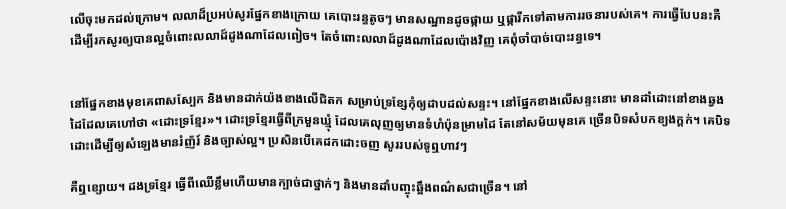លើចុះមកដល់ក្រោម។ លលាដ៏ប្រអប់សូរផ្នែកខាងក្រោយ គេបោះរន្ធតូចៗ មានសណ្ឋានដូចផ្កាយ ឬផ្ការីកទៅតាមការរចនារបស់គេ។ ការធ្វើបែបនះគឺដើម្បីរកសូរឲ្យបានល្អចំពោះលលាដ៍ដូងណាដែលពៀច។ តែចំពោះលលាដ៍ដូងណាដែលប៉ោងវិញ គេពុំចាំបាច់បោះរន្ធទេ។


នៅផ្នែកខាងមុខគេពាសស្បែក និងមានដាក់យ៉ងខាងលើជិតក សម្រាប់ទ្រខ្សែកុំឲ្យដាបដល់សន្ទះ។ នៅផ្នែកខាងលើសន្ទះនោះ មានដាំដោះនៅខាងឆ្វងដៃដែលគេហៅថា «ដោះទ្រខ្មែរ»។ ដោះទ្រខ្មែរធ្វើពីក្រមួនឃ្មុំ ដែលគេលុញឲ្យមានទំហំប៉ុនម្រាមដៃ តែនៅសម័យមុនគេ ច្រើនបិទសំបកខ្យងក្ដក់។ គេបិទដោះដើម្បីឲ្យសំឡេងមានរំញ័រ៍ និងច្បាស់ល្អ។ ប្រសិនបើគេដកដោះចញ សូររបស់ទូឮហាវៗ

គឺឮខ្សោយ។ ដងទ្រខ្មែរ ធ្វើពីឈើខ្លឹមហើយមានក្បាច់ជាថ្នាក់ៗ និងមានដាំបញ្ចុះឆ្អឹងពណ៌សជាច្រើន។ នៅ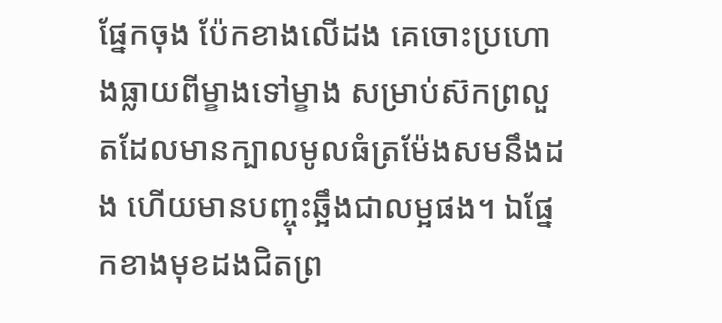ផ្នែកចុង ប៉ែកខាងលើដង គេចោះប្រហោងធ្លាយពីម្ខាងទៅម្ខាង សម្រាប់ស៊កព្រលួតដែលមានក្បាលមូលធំត្រម៉ែងសមនឹងដង ហើយមានបញ្ចុះឆ្អឹងជាលម្អផង។ ឯផ្នែកខាងមុខដងជិតព្រ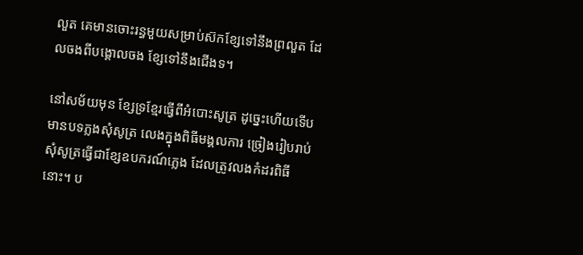លួត គេមានចោះរន្ធមួយសម្រាប់ស៊កខ្សែទៅនឹងព្រលួត ដែលចងពីបង្គោលចង ខ្សែទៅនឹងជើងទ។

នៅសម័យមុន ខ្សែទ្រខ្មែរធ្វើពីអំបោះសូត្រ ដូច្នេះហើយទើបមានបទភ្លងសុំសូត្រ លេងក្នុងពិធីមង្គលការ ច្រៀងរៀបរាប់សុំសូត្រធ្វើជាខ្សែឧបករណ៍ភ្លេង ដែលត្រូវលងកំដរពិធីនោះ។ ប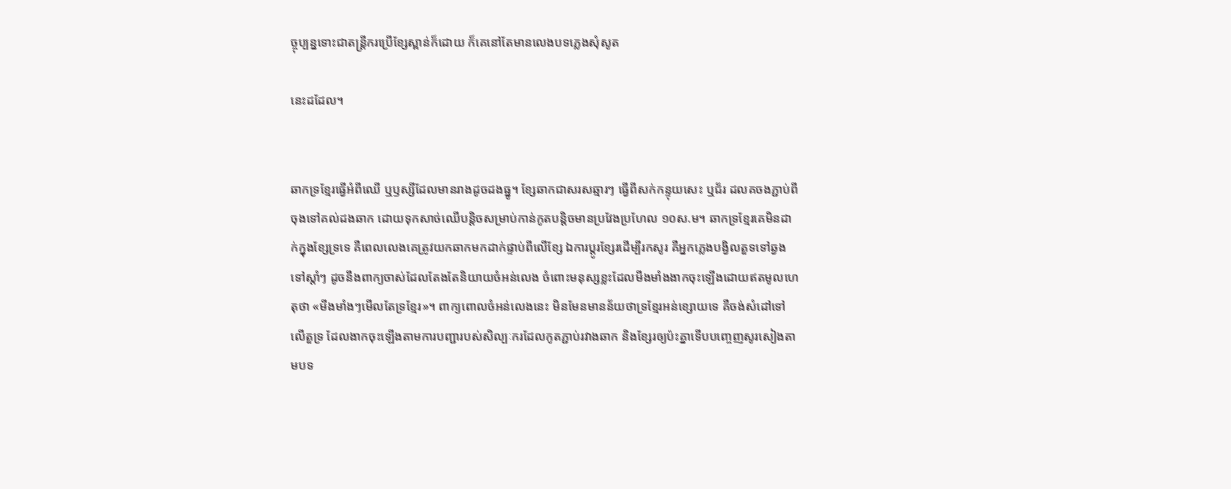ច្ចុប្បន្នទោះជាតន្ត្រីករប្រើខ្សែស្ពាន់ក៏ដោយ ក៏គេនៅតែមានលេងបទភ្លេងសុំសូត

នេះដដែល។


ឆាកទ្រខ្មែរធ្វើអំពីឈើ ឬឫស្សីដែលមានរាងដូចដងធ្នូ។ ខ្សែឆាកជាសរសឆ្មារៗ ធ្វើពីសក់កន្ទុយសេះ ឬជ័រ ដលគចងភ្ជាប់ពីចុងទៅគល់ដងឆាក ដោយទុកសាច់ឈើបន្តិចសម្រាប់កាន់កូតបន្តិចមានប្រវែងប្រហែល ១០ស.ម។ ឆាកទ្រខ្មែរគេមិនដាក់ក្នុងខ្សែទ្រទេ គឺពេលលេងគេត្រូវយកឆាកមកដាក់ផ្ទាប់ពីលើខ្សែ ឯការប្តូរខ្សែរដើម្បីរកសូរ គឺអ្នកភ្លេងបង្វិលតួទទៅឆ្វងទៅស្តាំៗ ដូចនឹងពាក្យចាស់ដែលតែងតែនិយាយចំអន់លេង ចំពោះមនុស្សខ្លះដែលមីងមាំងងាកចុះឡើងដោយឥតមូលហេតុថា «មីងមាំងៗមើលតែទ្រខ្មែរ»។ ពាក្យពោលចំអន់លេងនេះ មិនមែនមានន័យថាទ្រខ្មែរអន់ខ្សោយទេ គឺចង់សំដៅទៅលើតួទ្រ ដែលងាកចុះឡើងតាមការបញ្ជារបស់សិល្បៈករដែលកូតភ្ជាប់រវាងឆាក និងខ្សែរឲ្យប៉ះគ្នាទើបបញ្ចេញសូរសៀងតាមបទ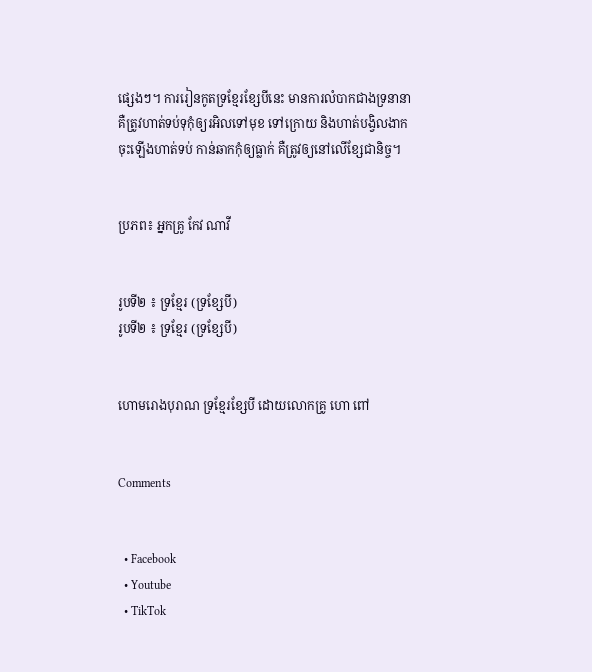ផ្សេងៗ។ ការរៀនកូតទ្រខ្មែរខ្សែបីនេះ មានការលំបាកជាងទ្រនានាគឺត្រូវហាត់ទប់ទុកុំឲ្យរអិលទៅមុខ ទៅក្រោយ និងហាត់បង្វិលងាកចុះឡើងហាត់ទប់ កាន់ឆាកកុំឲ្យធ្លាក់ គឺត្រូវឲ្យនៅលើខ្សែជានិច្ច។


ប្រភព៖ អ្នកគ្រូ កែវ ណាវី


រូបទី២ ៖ ទ្រខ្មែរ (ទ្រខ្សែបី)
រូបទី២ ៖ ទ្រខ្មែរ (ទ្រខ្សែបី)


ហោមរោងបុរាណ ទ្រខ្មែរខ្សែបី ដោយលោកគ្រូ ហោ ពៅ


Comments


  • Facebook
  • Youtube
  • TikTok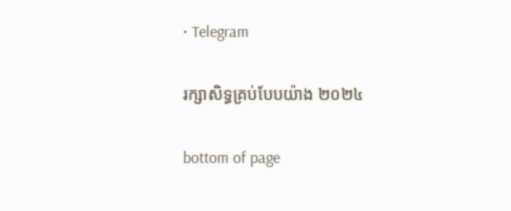• Telegram

រក្សាសិទ្ធគ្រប់បែបយ៉ាង ២០២៤

bottom of page